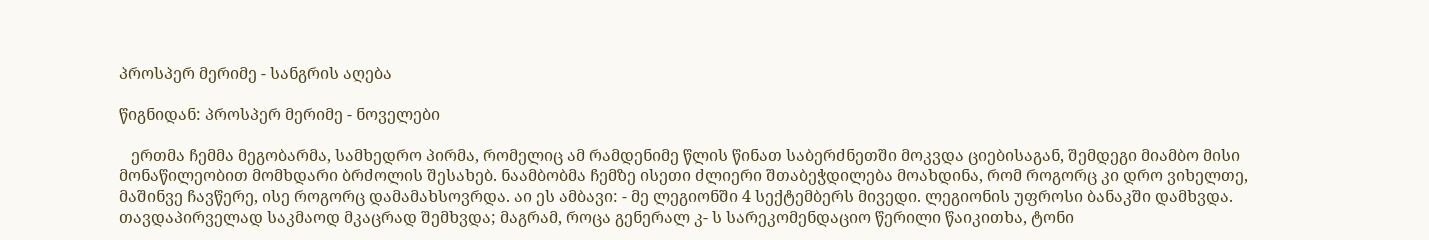პროსპერ მერიმე - სანგრის აღება

წიგნიდან: პროსპერ მერიმე - ნოველები

   ერთმა ჩემმა მეგობარმა, სამხედრო პირმა, რომელიც ამ რამდენიმე წლის წინათ საბერძნეთში მოკვდა ციებისაგან, შემდეგი მიამბო მისი მონაწილეობით მომხდარი ბრძოლის შესახებ. ნაამბობმა ჩემზე ისეთი ძლიერი შთაბეჭდილება მოახდინა, რომ როგორც კი დრო ვიხელთე, მაშინვე ჩავწერე, ისე როგორც დამამახსოვრდა. აი ეს ამბავი: - მე ლეგიონში 4 სექტემბერს მივედი. ლეგიონის უფროსი ბანაკში დამხვდა. თავდაპირველად საკმაოდ მკაცრად შემხვდა; მაგრამ, როცა გენერალ კ- ს სარეკომენდაციო წერილი წაიკითხა, ტონი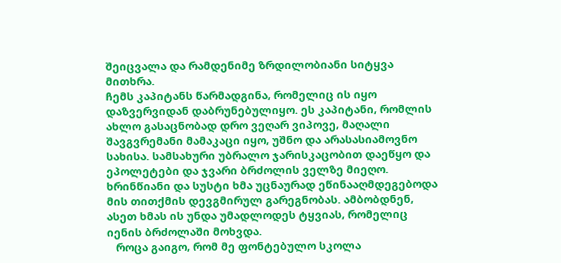შეიცვალა და რამდენიმე ზრდილობიანი სიტყვა მითხრა.
ჩემს კაპიტანს წარმადგინა, რომელიც ის იყო დაზვერვიდან დაბრუნებულიყო. ეს კაპიტანი, რომლის ახლო გასაცნობად დრო ვეღარ ვიპოვე, მაღალი შავგვრემანი მამაკაცი იყო, უშნო და არასასიამოვნო სახისა. სამსახური უბრალო ჯარისკაცობით დაეწყო და ეპოლეტები და ჯვარი ბრძოლის ველზე მიეღო. ხრინწიანი და სუსტი ხმა უცნაურად ეწინააღმდეგებოდა მის თითქმის დევგმირულ გარეგნობას. ამბობდნენ, ასეთ ხმას ის უნდა უმადლოდეს ტყვიას, რომელიც იენის ბრძოლაში მოხვდა.
   როცა გაიგო, რომ მე ფონტებულო სკოლა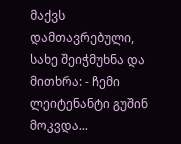მაქვს დამთავრებული, სახე შეიჭმუხნა და მითხრა: - ჩემი ლეიტენანტი გუშინ მოკვდა...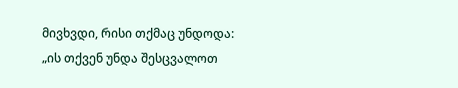მივხვდი, რისი თქმაც უნდოდა: „ის თქვენ უნდა შესცვალოთ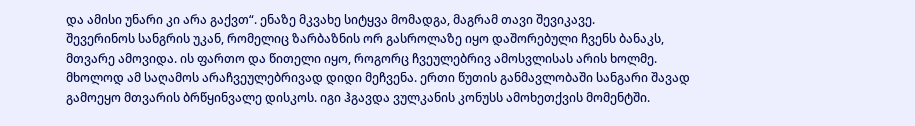და ამისი უნარი კი არა გაქვთ“. ენაზე მკვახე სიტყვა მომადგა, მაგრამ თავი შევიკავე.
შევერინოს სანგრის უკან, რომელიც ზარბაზნის ორ გასროლაზე იყო დაშორებული ჩვენს ბანაკს, მთვარე ამოვიდა. ის ფართო და წითელი იყო, როგორც ჩვეულებრივ ამოსვლისას არის ხოლმე. მხოლოდ ამ საღამოს არაჩვეულებრივად დიდი მეჩვენა. ერთი წუთის განმავლობაში სანგარი შავად გამოეყო მთვარის ბრწყინვალე დისკოს. იგი ჰგავდა ვულკანის კონუსს ამოხეთქვის მომენტში.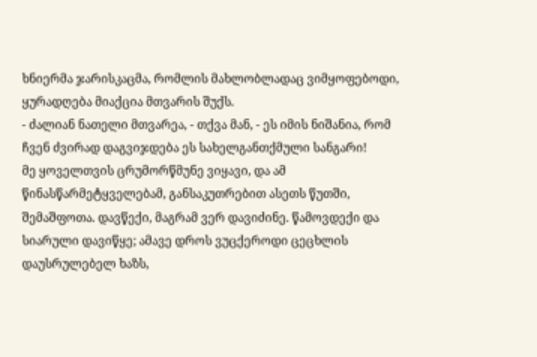ხნიერმა ჯარისკაცმა, რომლის მახლობლადაც ვიმყოფებოდი, ყურადღება მიაქცია მთვარის შუქს.
- ძალიან ნათელი მთვარეა, - თქვა მან, - ეს იმის ნიშანია, რომ ჩვენ ძვირად დაგვიჯდება ეს სახელგანთქმული სანგარი!
მე ყოველთვის ცრუმორწმუნე ვიყავი, და ამ წინასწარმეტყველებამ, განსაკუთრებით ასეთს წუთში, შემაშფოთა. დავწექი, მაგრამ ვერ დავიძინე. წამოვდექი და სიარული დავიწყე; ამავე დროს ვუცქეროდი ცეცხლის დაუსრულებელ ხაზს,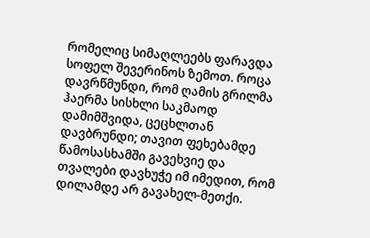რომელიც სიმაღლეებს ფარავდა სოფელ შევერინოს ზემოთ. როცა დავრწმუნდი, რომ ღამის გრილმა ჰაერმა სისხლი საკმაოდ დამიმშვიდა, ცეცხლთან დავბრუნდი; თავით ფეხებამდე წამოსასხამში გავეხვიე და თვალები დავხუჭე იმ იმედით, რომ დილამდე არ გავახელ-მეთქი.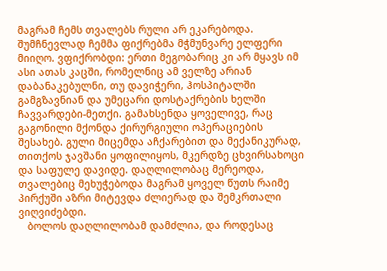მაგრამ ჩემს თვალებს რული არ ეკარებოდა. შუმჩნევლად ჩემმა ფიქრებმა მჭმუნვარე ელფერი მიიღო. ვფიქრობდი: ერთი მეგობარიც კი არ მყავს იმ ასი ათას კაცში, რომელნიც ამ ველზე არიან დაბანაკებულნი, თუ დავიჭერი, ჰოსპიტალში გამგზავნიან და უმეცარი დოსტაქრების ხელში ჩავვარდები-მეთქი. გამახსენდა ყოველივე, რაც გაგონილი მქონდა ქირურგიული ოპერაციების შესახებ. გული მიცემდა აჩქარებით და მექანიკურად, თითქოს ჯავშანი ყოფილიყოს, მკერდზე ცხვირსახოცი და საფულე დავიდე. დაღლილობაც მერეოდა, თვალებიც მეხუჭებოდა მაგრამ ყოველ წუთს რაიმე პირქუში აზრი მიტევდა ძლიერად და შემკრთალი ვიღვიძებდი.
   ბოლოს დაღლილობამ დამძლია, და როდესაც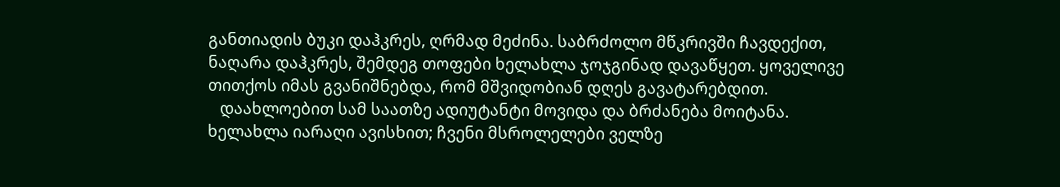განთიადის ბუკი დაჰკრეს, ღრმად მეძინა. საბრძოლო მწკრივში ჩავდექით, ნაღარა დაჰკრეს, შემდეგ თოფები ხელახლა ჯოჯგინად დავაწყეთ. ყოველივე თითქოს იმას გვანიშნებდა, რომ მშვიდობიან დღეს გავატარებდით.
   დაახლოებით სამ საათზე ადიუტანტი მოვიდა და ბრძანება მოიტანა. ხელახლა იარაღი ავისხით; ჩვენი მსროლელები ველზე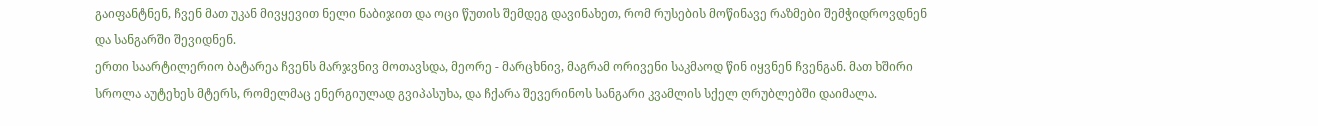გაიფანტნენ, ჩვენ მათ უკან მივყევით ნელი ნაბიჯით და ოცი წუთის შემდეგ დავინახეთ, რომ რუსების მოწინავე რაზმები შემჭიდროვდნენ და სანგარში შევიდნენ.
ერთი საარტილერიო ბატარეა ჩვენს მარჯვნივ მოთავსდა, მეორე - მარცხნივ, მაგრამ ორივენი საკმაოდ წინ იყვნენ ჩვენგან. მათ ხშირი სროლა აუტეხეს მტერს, რომელმაც ენერგიულად გვიპასუხა, და ჩქარა შევერინოს სანგარი კვამლის სქელ ღრუბლებში დაიმალა.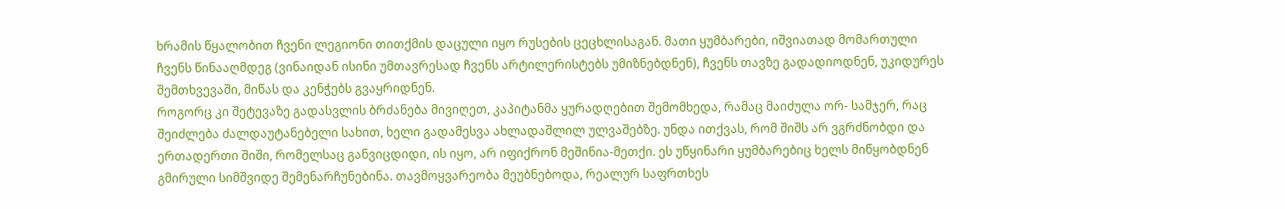ხრამის წყალობით ჩვენი ლეგიონი თითქმის დაცული იყო რუსების ცეცხლისაგან. მათი ყუმბარები, იშვიათად მომართული ჩვენს წინააღმდეგ (ვინაიდან ისინი უმთავრესად ჩვენს არტილერისტებს უმიზნებდნენ), ჩვენს თავზე გადადიოდნენ, უკიდურეს შემთხვევაში, მიწას და კენჭებს გვაყრიდნენ.
როგორც კი შეტევაზე გადასვლის ბრძანება მივიღეთ, კაპიტანმა ყურადღებით შემომხედა, რამაც მაიძულა ორ- სამჯერ, რაც შეიძლება ძალდაუტანებელი სახით, ხელი გადამესვა ახლადაშლილ ულვაშებზე. უნდა ითქვას, რომ შიშს არ ვგრძნობდი და ერთადერთი შიში, რომელსაც განვიცდიდი, ის იყო, არ იფიქრონ მეშინია-მეთქი. ეს უწყინარი ყუმბარებიც ხელს მიწყობდნენ გმირული სიმშვიდე შემენარჩუნებინა. თავმოყვარეობა მეუბნებოდა, რეალურ საფრთხეს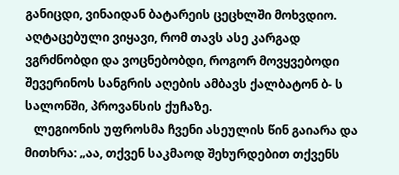განიცდი, ვინაიდან ბატარეის ცეცხლში მოხვდიო. აღტაცებული ვიყავი, რომ თავს ასე კარგად ვგრძნობდი და ვოცნებობდი, როგორ მოვყვებოდი შევერინოს სანგრის აღების ამბავს ქალბატონ ბ- ს სალონში, პროვანსის ქუჩაზე.
   ლეგიონის უფროსმა ჩვენი ასეულის წინ გაიარა და მითხრა: „აა, თქვენ საკმაოდ შეხურდებით თქვენს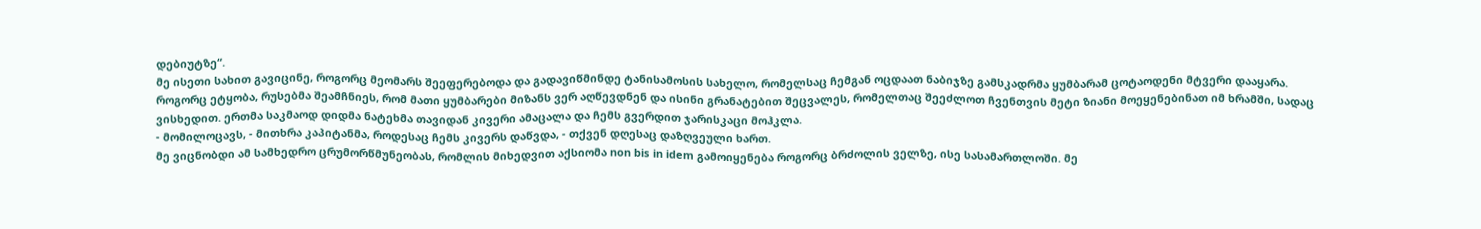დებიუტზე“.
მე ისეთი სახით გავიცინე, როგორც მეომარს შეეფერებოდა და გადავიწმინდე ტანისამოსის სახელო, რომელსაც ჩემგან ოცდაათ ნაბიჯზე გამსკადრმა ყუმბარამ ცოტაოდენი მტვერი დააყარა.
როგორც ეტყობა, რუსებმა შეამჩნიეს, რომ მათი ყუმბარები მიზანს ვერ აღწევდნენ და ისინი გრანატებით შეცვალეს, რომელთაც შეეძლოთ ჩვენთვის მეტი ზიანი მოეყენებინათ იმ ხრამში, სადაც ვისხედით. ერთმა საკმაოდ დიდმა ნატეხმა თავიდან კივერი ამაცალა და ჩემს გვერდით ჯარისკაცი მოჰკლა.
- მომილოცავს, - მითხრა კაპიტანმა, როდესაც ჩემს კივერს დაწვდა, - თქვენ დღესაც დაზღვეული ხართ.
მე ვიცნობდი ამ სამხედრო ცრუმორწმუნეობას, რომლის მიხედვით აქსიომა non bis in idem გამოიყენება როგორც ბრძოლის ველზე, ისე სასამართლოში. მე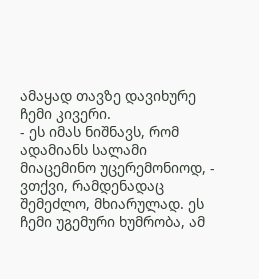ამაყად თავზე დავიხურე ჩემი კივერი.
- ეს იმას ნიშნავს, რომ ადამიანს სალამი მიაცემინო უცერემონიოდ, - ვთქვი, რამდენადაც შემეძლო, მხიარულად. ეს ჩემი უგემური ხუმრობა, ამ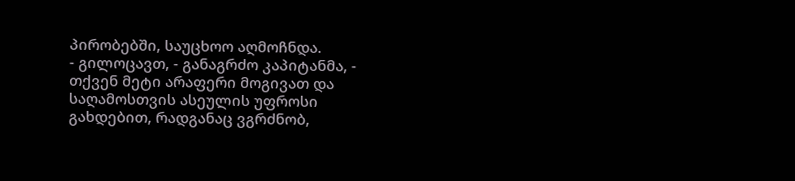პირობებში, საუცხოო აღმოჩნდა.
- გილოცავთ, - განაგრძო კაპიტანმა, - თქვენ მეტი არაფერი მოგივათ და საღამოსთვის ასეულის უფროსი გახდებით, რადგანაც ვგრძნობ,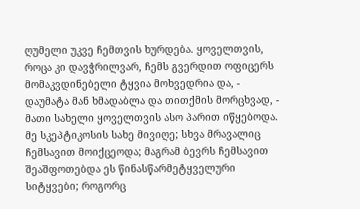ღუმელი უკვე ჩემთვის ხურდება. ყოველთვის, როცა კი დავჭრილვარ, ჩემს გვერდით ოფიცერს მომაკვდინებელი ტყვია მოხვედრია და, - დაუმატა მან ხმადაბლა და თითქმის მორცხვად, - მათი სახელი ყოველთვის ასო პარით იწყებოდა.
მე სკეპტიკოსის სახე მივიღე; სხვა მრავალიც ჩემსავით მოიქცეოდა; მაგრამ ბევრს ჩემსავით შეაშფოთებდა ეს წინასწარმეტყველური სიტყვები; როგორც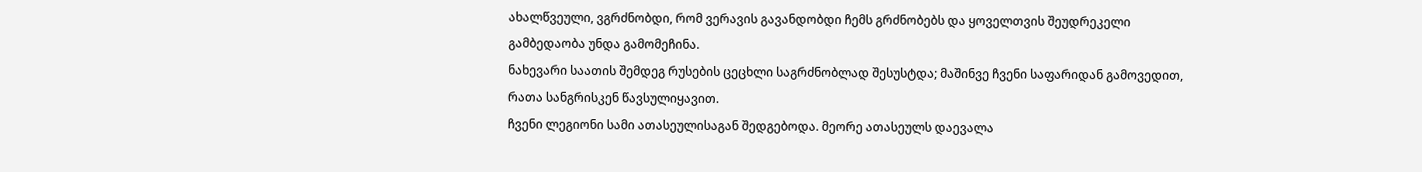ახალწვეული, ვგრძნობდი, რომ ვერავის გავანდობდი ჩემს გრძნობებს და ყოველთვის შეუდრეკელი გამბედაობა უნდა გამომეჩინა.
ნახევარი საათის შემდეგ რუსების ცეცხლი საგრძნობლად შესუსტდა; მაშინვე ჩვენი საფარიდან გამოვედით, რათა სანგრისკენ წავსულიყავით.
ჩვენი ლეგიონი სამი ათასეულისაგან შედგებოდა. მეორე ათასეულს დაევალა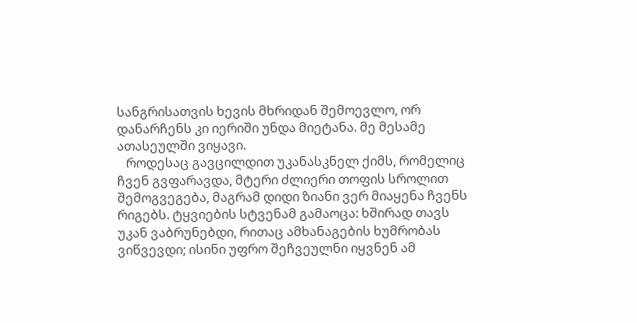სანგრისათვის ხევის მხრიდან შემოევლო, ორ დანარჩენს კი იერიში უნდა მიეტანა. მე მესამე ათასეულში ვიყავი.
   როდესაც გავცილდით უკანასკნელ ქიმს, რომელიც ჩვენ გვფარავდა, მტერი ძლიერი თოფის სროლით შემოგვეგება, მაგრამ დიდი ზიანი ვერ მიაყენა ჩვენს რიგებს. ტყვიების სტვენამ გამაოცა: ხშირად თავს უკან ვაბრუნებდი, რითაც ამხანაგების ხუმრობას ვიწვევდი; ისინი უფრო შეჩვეულნი იყვნენ ამ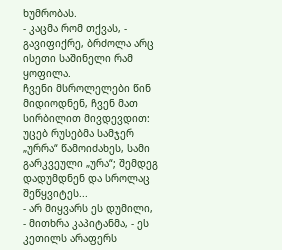ხუმრობას.
- კაცმა რომ თქვას, - გავიფიქრე, ბრძოლა არც ისეთი საშინელი რამ ყოფილა.
ჩვენი მსროლელები წინ მიდიოდნენ, ჩვენ მათ სირბილით მივდევდით: უცებ რუსებმა სამჯერ „ურრა“ წამოიძახეს, სამი გარკვეული „ურა“; შემდეგ დადუმდნენ და სროლაც შეწყვიტეს...
- არ მიყვარს ეს დუმილი, - მითხრა კაპიტანმა, - ეს კეთილს არაფერს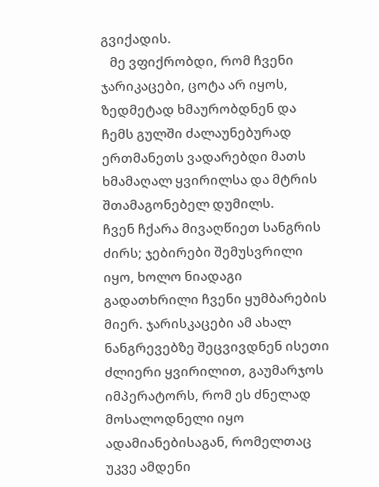გვიქადის.
   მე ვფიქრობდი, რომ ჩვენი ჯარიკაცები, ცოტა არ იყოს, ზედმეტად ხმაურობდნენ და ჩემს გულში ძალაუნებურად ერთმანეთს ვადარებდი მათს ხმამაღალ ყვირილსა და მტრის შთამაგონებელ დუმილს.
ჩვენ ჩქარა მივაღწიეთ სანგრის ძირს; ჯებირები შემუსვრილი იყო, ხოლო ნიადაგი გადათხრილი ჩვენი ყუმბარების მიერ. ჯარისკაცები ამ ახალ ნანგრევებზე შეცვივდნენ ისეთი ძლიერი ყვირილით, გაუმარჯოს იმპერატორს, რომ ეს ძნელად მოსალოდნელი იყო ადამიანებისაგან, რომელთაც უკვე ამდენი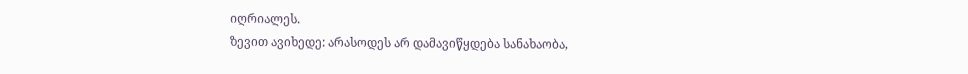იღრიალეს.
ზევით ავიხედე: არასოდეს არ დამავიწყდება სანახაობა,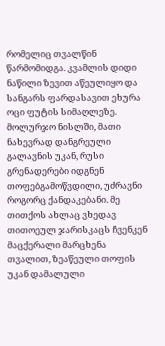რომელიც თვალწინ წარმომიდგა. კვამლის დიდი ნაწილი ზევით აწეულიყო და სანგარს ფარდასავით ეხურა ოცი ფუტის სიმაღლეზე. მოლურჯო ნისლში, მათი ნახევრად დანგრეული გალავნის უკან, რუსი გრენადერები იდგნენ თოფებგამოწვდილი, უძრავნი როგორც ქანდაკებანი. მე თითქოს ახლაც ვხედავ თითოეულ ჯარისკაცს ჩვენკენ მაცქერალი მარცხენა თვალით, ზეაწეული თოფის უკან დამალული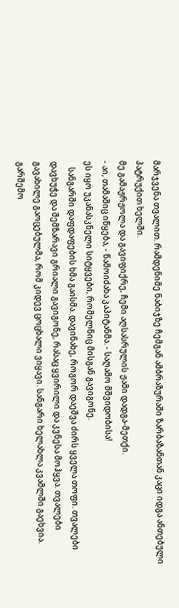მარჯვენა თვალით. რამდენიმე ნაბიჯზე ჩემგან ამბრაზურაში ზარბაზანთან კაცი იდგა ანთებული პატრუქით ხელში.
მე გამაჟრჟოლა და გავიფიქრე, ჩემი აღსასრულის ჟამი დადგა-მეთქი.
- აი, თამაშიც იწყება, - წამოიძახა კაპიტანმა. - საღამო მშვიდობისა!
ეს იყო უკანასკნელი სიტყვები, რომელნიც მისგან გავიგონე.
   სანგარში დაფდაფების ხმა გაისმა. დავინახე, როგორ დაეშვა ძირს ყველა თოფი. თვალები დავხუჭე და შემზარავი გრიალი გავიგონე, რასაც ყვირილი და კვნესა მოჰყვა. თვალები გავახილე გაოცებულმა, რომ კიდევ ცოცხალი ვიყავი. სანგარი ხელახლა კვამლში გაეხვია. გარშემო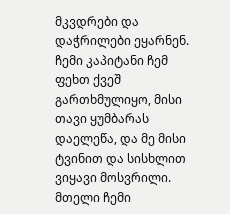მკვდრები და დაჭრილები ეყარნენ. ჩემი კაპიტანი ჩემ ფეხთ ქვეშ გართხმულიყო, მისი თავი ყუმბარას დაელეწა, და მე მისი ტვინით და სისხლით ვიყავი მოსვრილი. მთელი ჩემი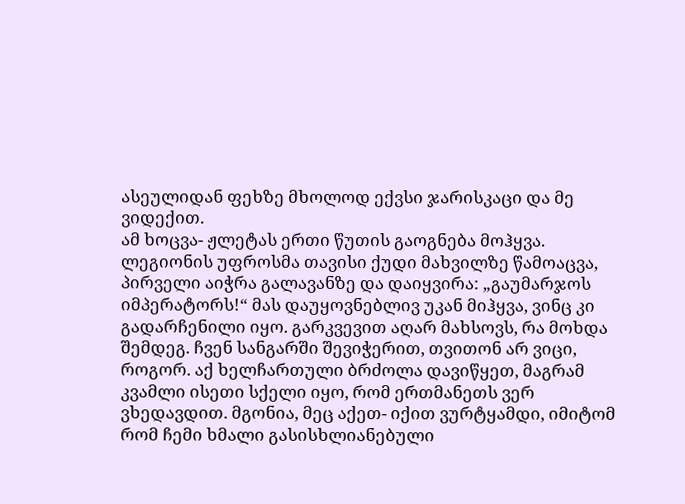ასეულიდან ფეხზე მხოლოდ ექვსი ჯარისკაცი და მე ვიდექით.
ამ ხოცვა- ჟლეტას ერთი წუთის გაოგნება მოჰყვა. ლეგიონის უფროსმა თავისი ქუდი მახვილზე წამოაცვა, პირველი აიჭრა გალავანზე და დაიყვირა: „გაუმარჯოს იმპერატორს!“ მას დაუყოვნებლივ უკან მიჰყვა, ვინც კი გადარჩენილი იყო. გარკვევით აღარ მახსოვს, რა მოხდა შემდეგ. ჩვენ სანგარში შევიჭერით, თვითონ არ ვიცი, როგორ. აქ ხელჩართული ბრძოლა დავიწყეთ, მაგრამ კვამლი ისეთი სქელი იყო, რომ ერთმანეთს ვერ ვხედავდით. მგონია, მეც აქეთ- იქით ვურტყამდი, იმიტომ რომ ჩემი ხმალი გასისხლიანებული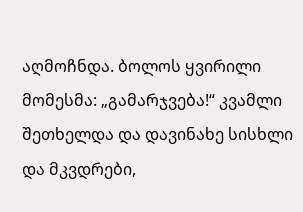აღმოჩნდა. ბოლოს ყვირილი მომესმა: „გამარჯვება!“ კვამლი შეთხელდა და დავინახე სისხლი და მკვდრები,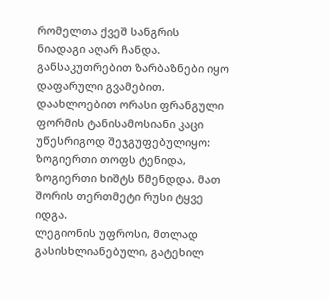რომელთა ქვეშ სანგრის ნიადაგი აღარ ჩანდა. განსაკუთრებით ზარბაზნები იყო დაფარული გვამებით. დაახლოებით ორასი ფრანგული ფორმის ტანისამოსიანი კაცი უწესრიგოდ შეჯგუფებულიყო: ზოგიერთი თოფს ტენიდა, ზოგიერთი ხიშტს წმენდდა. მათ შორის თერთმეტი რუსი ტყვე იდგა.
ლეგიონის უფროსი, მთლად გასისხლიანებული, გატეხილ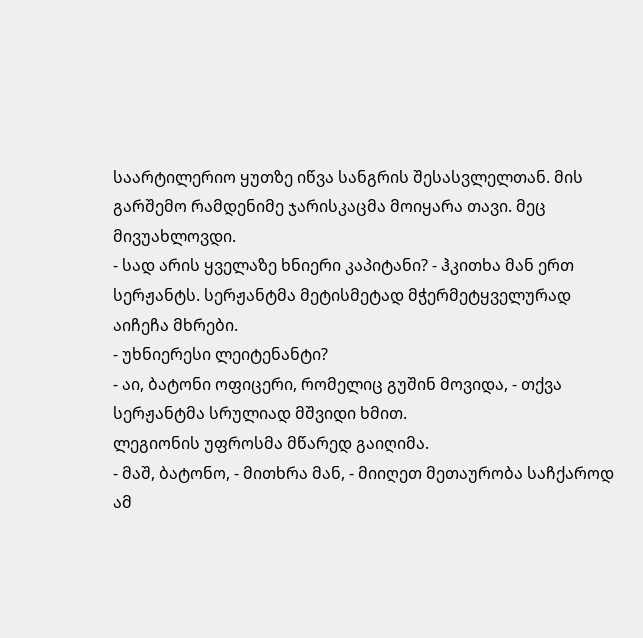საარტილერიო ყუთზე იწვა სანგრის შესასვლელთან. მის გარშემო რამდენიმე ჯარისკაცმა მოიყარა თავი. მეც მივუახლოვდი.
- სად არის ყველაზე ხნიერი კაპიტანი? - ჰკითხა მან ერთ სერჟანტს. სერჟანტმა მეტისმეტად მჭერმეტყველურად აიჩეჩა მხრები.
- უხნიერესი ლეიტენანტი?
- აი, ბატონი ოფიცერი, რომელიც გუშინ მოვიდა, - თქვა სერჟანტმა სრულიად მშვიდი ხმით.
ლეგიონის უფროსმა მწარედ გაიღიმა.
- მაშ, ბატონო, - მითხრა მან, - მიიღეთ მეთაურობა საჩქაროდ ამ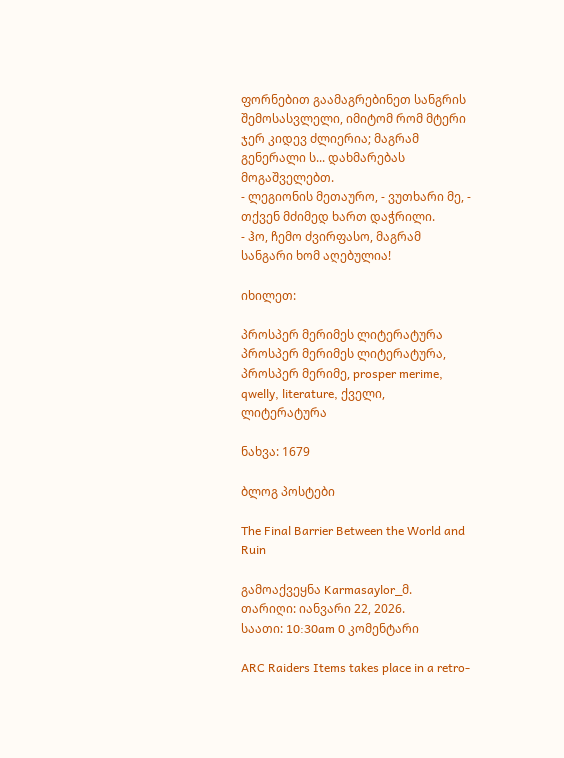ფორნებით გაამაგრებინეთ სანგრის შემოსასვლელი, იმიტომ რომ მტერი ჯერ კიდევ ძლიერია; მაგრამ გენერალი ს... დახმარებას მოგაშველებთ.
- ლეგიონის მეთაურო, - ვუთხარი მე, - თქვენ მძიმედ ხართ დაჭრილი.
- ჰო, ჩემო ძვირფასო, მაგრამ სანგარი ხომ აღებულია!

იხილეთ:

პროსპერ მერიმეს ლიტერატურა
პროსპერ მერიმეს ლიტერატურა, პროსპერ მერიმე, prosper merime, qwelly, literature, ქველი, ლიტერატურა

ნახვა: 1679

ბლოგ პოსტები

The Final Barrier Between the World and Ruin

გამოაქვეყნა Karmasaylor_მ.
თარიღი: იანვარი 22, 2026.
საათი: 10:30am 0 კომენტარი

ARC Raiders Items takes place in a retro-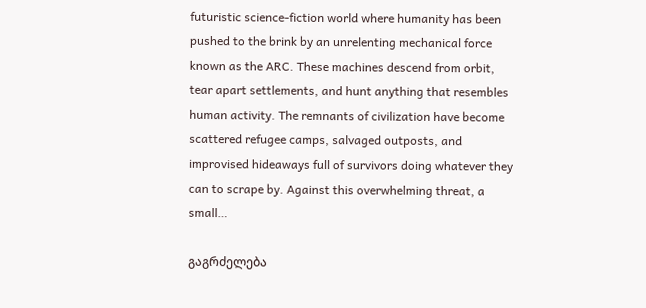futuristic science-fiction world where humanity has been pushed to the brink by an unrelenting mechanical force known as the ARC. These machines descend from orbit, tear apart settlements, and hunt anything that resembles human activity. The remnants of civilization have become scattered refugee camps, salvaged outposts, and improvised hideaways full of survivors doing whatever they can to scrape by. Against this overwhelming threat, a small…

გაგრძელება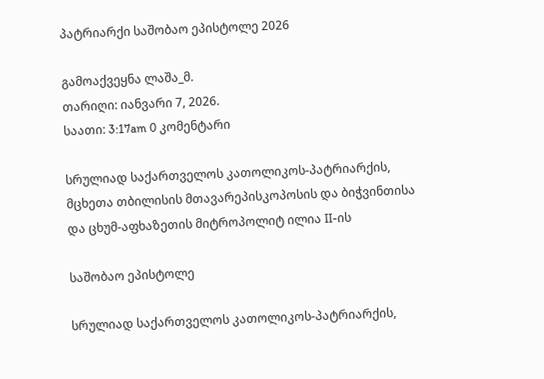პატრიარქი საშობაო ეპისტოლე 2026

გამოაქვეყნა ლაშა_მ.
თარიღი: იანვარი 7, 2026.
საათი: 3:17am 0 კომენტარი

სრულიად საქართველოს კათოლიკოს-პატრიარქის, მცხეთა თბილისის მთავარეპისკოპოსის და ბიჭვინთისა და ცხუმ-აფხაზეთის მიტროპოლიტ ილია II-ის

საშობაო ეპისტოლე

სრულიად საქართველოს კათოლიკოს-პატრიარქის,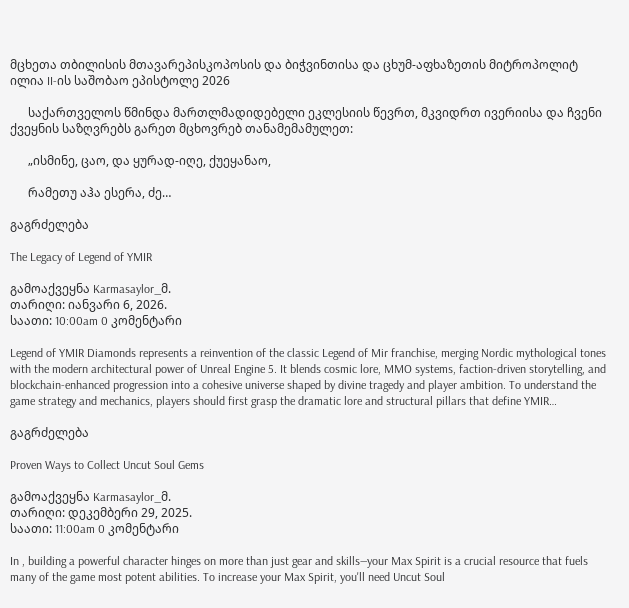მცხეთა თბილისის მთავარეპისკოპოსის და ბიჭვინთისა და ცხუმ-აფხაზეთის მიტროპოლიტ ილია II-ის საშობაო ეპისტოლე 2026

      საქართველოს წმინდა მართლმადიდებელი ეკლესიის წევრთ, მკვიდრთ ივერიისა და ჩვენი ქვეყნის საზღვრებს გარეთ მცხოვრებ თანამემამულეთ:

      „ისმინე, ცაო, და ყურად-იღე, ქუეყანაო,

      რამეთუ აჰა ესერა, ძე…

გაგრძელება

The Legacy of Legend of YMIR

გამოაქვეყნა Karmasaylor_მ.
თარიღი: იანვარი 6, 2026.
საათი: 10:00am 0 კომენტარი

Legend of YMIR Diamonds represents a reinvention of the classic Legend of Mir franchise, merging Nordic mythological tones with the modern architectural power of Unreal Engine 5. It blends cosmic lore, MMO systems, faction-driven storytelling, and blockchain-enhanced progression into a cohesive universe shaped by divine tragedy and player ambition. To understand the game strategy and mechanics, players should first grasp the dramatic lore and structural pillars that define YMIR…

გაგრძელება

Proven Ways to Collect Uncut Soul Gems

გამოაქვეყნა Karmasaylor_მ.
თარიღი: დეკემბერი 29, 2025.
საათი: 11:00am 0 კომენტარი

In , building a powerful character hinges on more than just gear and skills—your Max Spirit is a crucial resource that fuels many of the game most potent abilities. To increase your Max Spirit, you'll need Uncut Soul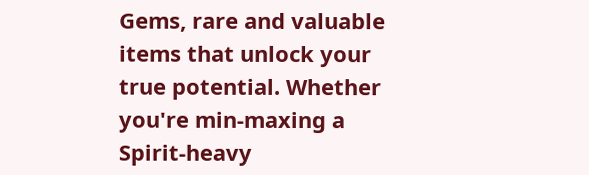Gems, rare and valuable items that unlock your true potential. Whether you're min-maxing a Spirit-heavy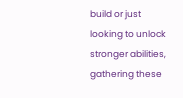build or just looking to unlock stronger abilities, gathering these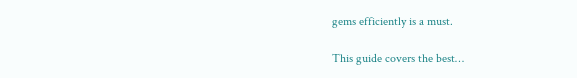gems efficiently is a must.

This guide covers the best…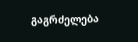გაგრძელება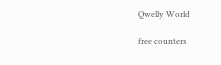Qwelly World

free counters